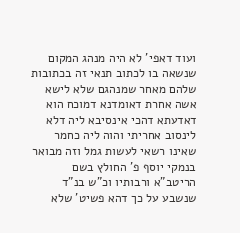ועוד דאפי' לא היה מנהג המקום שנשאה בו לכתוב תנאי זה בכתובות שלהם מאחר שמנהגם שלא לישא אשה אחרת דאומדנא דמוכח הוא דאדעתא דהכי אינסיבא ליה דלא לינסוב אחריתי והוה ליה כחמר שאינו רשאי לעשות גמל וזה מבואר בנמקי יוסף פ' החולץ בשם הריטב"א ורבותיו וכ"ש בנ"ד שנשבע על כך דהא פשיט' שלא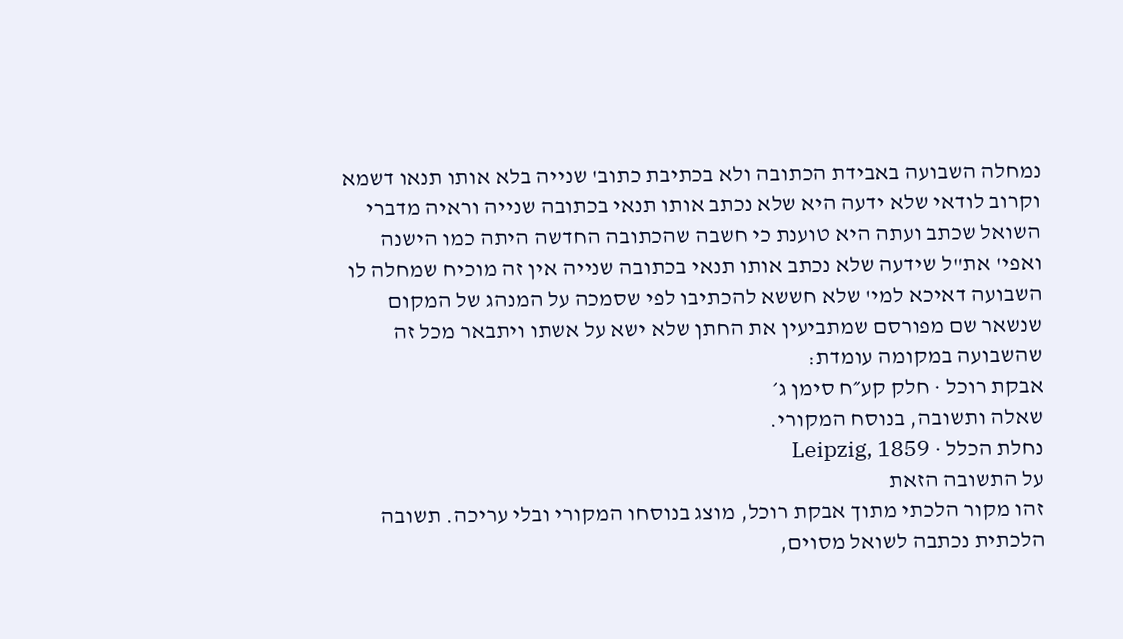נמחלה השבועה באבידת הכתובה ולא בכתיבת כתוב' שנייה בלא אותו תנאו דשמא וקרוב לודאי שלא ידעה היא שלא נכתב אותו תנאי בכתובה שנייה וראיה מדברי השואל שכתב ועתה היא טוענת כי חשבה שהכתובה החדשה היתה כמו הישנה ואפי' את"ל שידעה שלא נכתב אותו תנאי בכתובה שנייה אין זה מוכיח שמחלה לו השבועה דאיכא למי' שלא חששא להכתיבו לפי שסמכה על המנהג של המקום שנשאר שם מפורסם שמתביעין את החתן שלא ישא על אשתו ויתבאר מכל זה שהשבועה במקומה עומדת:
אבקת רוכל · חלק קע״ח סימן ג׳
שאלה ותשובה, בנוסח המקורי.
נחלת הכלל · Leipzig, 1859
על התשובה הזאת
זהו מקור הלכתי מתוך אבקת רוכל, מוצג בנוסחו המקורי ובלי עריכה. תשובה הלכתית נכתבה לשואל מסוים,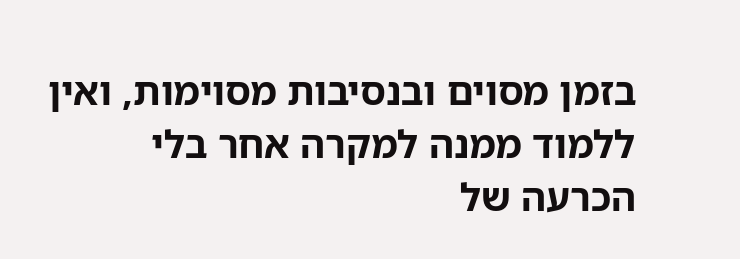בזמן מסוים ובנסיבות מסוימות, ואין ללמוד ממנה למקרה אחר בלי הכרעה של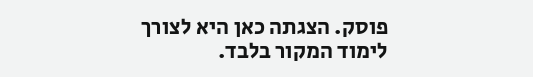פוסק. הצגתה כאן היא לצורך לימוד המקור בלבד.